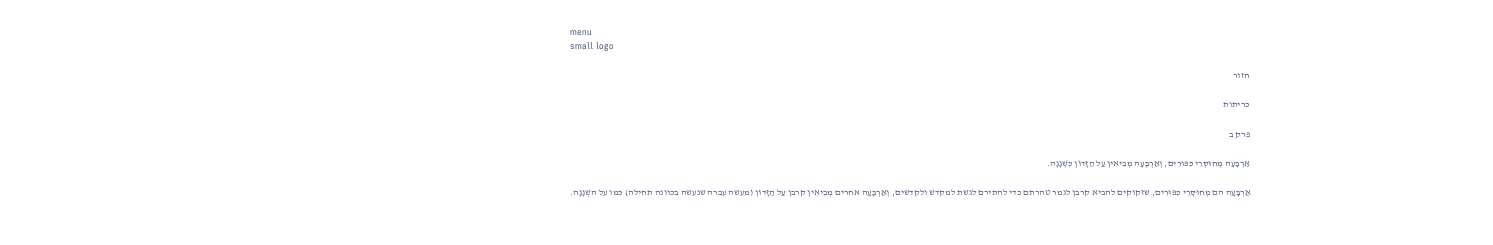menu
small logo

חזור

כריתות

פרק ב

אַרְבָּעָה מְחוּסְּרֵי כִּפּוּרִים, וְאַרְבָּעָה מְבִיאִין עַל הַזָּדוֹן כִּשְׁגָגָה.

אַרְבָּעָה הם מְחוּסְּרֵי כִּפּוּרִים, שזקוקים להביא קרבן לגמר טהרתם כדי להתירם לגשת למקדש ולקדשים, וְאַרְבָּעָה אחרים מְבִיאִין קרבן עַל הַזָּדוֹן (מעשה עברה שנעשה בכוונה תחילה) כּמו על השְׁגָגָה.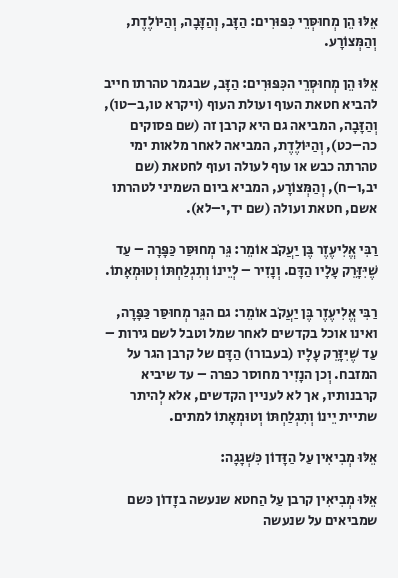אֵלּוּ הֵן מְחוּסְּרֵי כִּפּוּרִים: הַזָּב, וְהַזָּבָה, וְהַיּוֹלֶדֶת, וְהַמְּצוֹרָע.

אֵלּוּ הֵן מְחוּסְּרֵי הכִּפּוּרִים: הַזָּב, שבגמר טהרתו חייב להביא חטאת העוף ועולת העוף (ויקרא טו,ב–טו), וְהַזָּבָה, המביאה גם היא קרבן זה (שם פסוקים כה–כט), וְהַיּוֹלֶדֶת, המביאה לאחר מלאות ימי טהרתה כבש או עוף לעולה ועוף לחטאת (שם יב,ו–ח), וְהַמְּצוֹרָע, המביא ביום השמיני לטהרתו אשם, חטאת ועולה (שם יד,י–לא).

רַבִּי אֱלִיעֶזֶר בֶּן יַעֲקֹב אוֹמֵר: גֵּר מְחוּסַּר כַּפָּרָה – עַד שֶׁיִּזָּרֵק עָלָיו הַדָּם. וְנָזִיר – לְיֵינוֹ וְתִגְלַחְתּוֹ וְטוּמְאָתוֹ.

רַבִּי אֱלִיעֶזֶר בֶּן יַעֲקֹב אוֹמֵר: גם הגֵּר מְחוּסַּר כַּפָּרָה, ואינו אוכל בקדשים לאחר שמל וטבל לשם גירות – עַד שֶׁיִּזָּרֵק עָלָיו (בעבורו) הַדָּם של קרבן הגר על המזבח. וְכן הנָזִיר מחוסר כפרה – עד שיביא קרבנותיו, אך לא לעניין הקדשים, אלא לְהיתר שתיית יֵינוֹ וְתִגְלַחְתּוֹ וְטוּמְאָתוֹ למתים.

אֵלּוּ מְבִיאִין עַל הַזָּדוֹן כִּשְׁגָגָה:

אֵלּוּ מְבִיאִין קרבן עַל הַחטא שנעשה בזָדוֹן כּשם שמביאים על שנעשה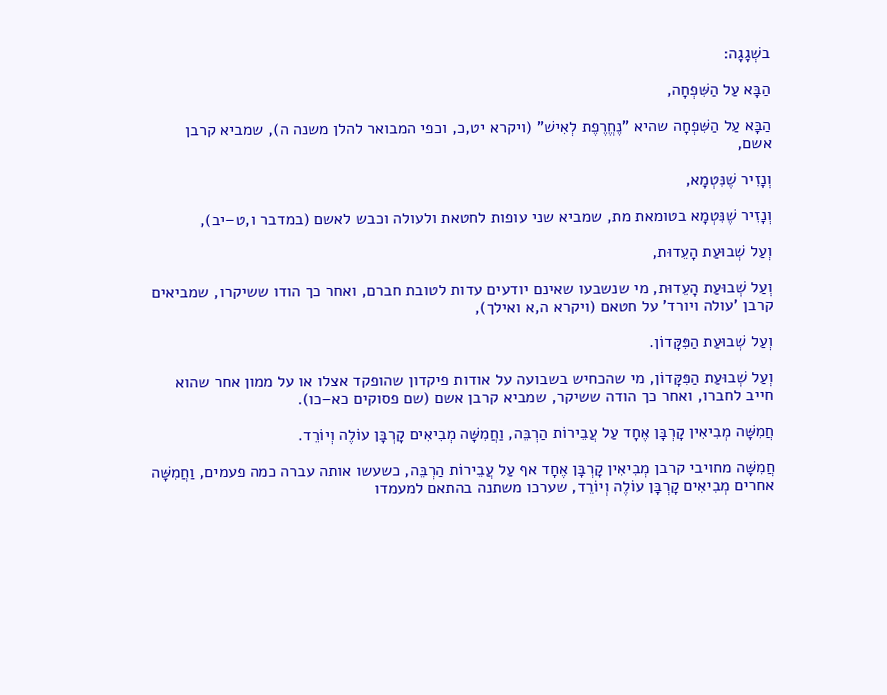בשְׁגָגָה:

הַבָּא עַל הַשִּׁפְחָה,

הַבָּא עַל הַשִּׁפְחָה שהיא "נֶחֱרֶפֶת לְאִישׁ" (ויקרא יט,כ, וכפי המבואר להלן משנה ה), שמביא קרבן אשם,

וְנָזִיר שֶׁנִּטְמָא,

וְנָזִיר שֶׁנִּטְמָא בטומאת מת, שמביא שני עופות לחטאת ולעולה וכבש לאשם (במדבר ו,ט–יב),

וְעַל שְׁבוּעַת הָעֵדוּת,

וְעַל שְׁבוּעַת הָעֵדוּת, מי שנשבעו שאינם יודעים עדות לטובת חברם, ואחר כך הודו ששיקרו, שמביאים קרבן 'עולה ויורד' על חטאם (ויקרא ה,א ואילך),

וְעַל שְׁבוּעַת הַפִּקָּדוֹן.

וְעַל שְׁבוּעַת הַפִּקָּדוֹן, מי שהכחיש בשבועה על אודות פיקדון שהופקד אצלו או על ממון אחר שהוא חייב לחברו, ואחר כך הודה ששיקר, שמביא קרבן אשם (שם פסוקים כא–כו).

חֲמִשָּׁה מְבִיאִין קָרְבָּן אֶחָד עַל עֲבֵירוֹת הַרְבֵּה, וַחֲמִשָּׁה מְבִיאִים קָרְבָּן עוֹלֶה וְיוֹרֵד.

חֲמִשָּׁה מחויבי קרבן מְבִיאִין קָרְבָּן אֶחָד אף עַל עֲבֵירוֹת הַרְבֵּה, כשעשו אותה עברה כמה פעמים, וַחֲמִשָּׁה אחרים מְבִיאִים קָרְבָּן עוֹלֶה וְיוֹרֵד, שערכו משתנה בהתאם למעמדו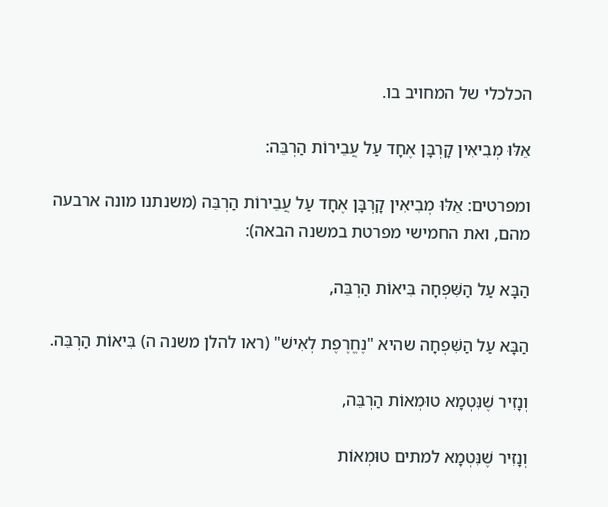הכלכלי של המחויב בו.

אֵלּוּ מְבִיאִין קָרְבָּן אֶחָד עַל עֲבֵירוֹת הַרְבֵּה:

ומפרטים: אֵלּוּ מְבִיאִין קָרְבָּן אֶחָד עַל עֲבֵירוֹת הַרְבֵּה (משנתנו מונה ארבעה מהם, ואת החמישי מפרטת במשנה הבאה):

הַבָּא עַל הַשִּׁפְחָה בִּיאוֹת הַרְבֵּה,

הַבָּא עַל הַשִּׁפְחָה שהיא "נֶחֱרֶפֶת לְאִישׁ" (ראו להלן משנה ה) בִּיאוֹת הַרְבֵּה.

וְנָזִיר שֶׁנִּטְמָא טוּמְאוֹת הַרְבֵּה,

וְנָזִיר שֶׁנִּטְמָא למתים טוּמְאוֹת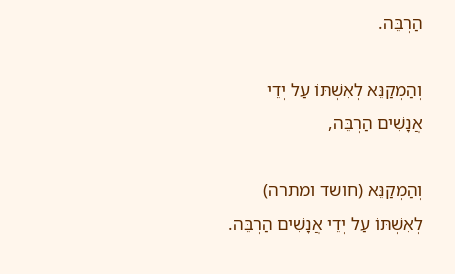הַרְבֵּה.

וְהַמְקַנֵּא לְאִשְׁתּוֹ עַל יְדֵי אֲנָשִׁים הַרְבֵּה,

וְהַמְקַנֵּא (חושד ומתרה) לְאִשְׁתּוֹ עַל יְדֵי אֲנָשִׁים הַרְבֵּה.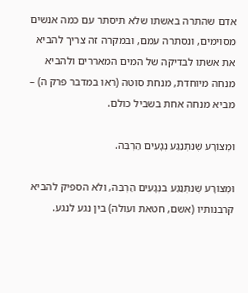אדם שהתרה באשתו שלא תיסתר עם כמה אנשים מסוימים, ונסתרה עמם, ובמקרה זה צריך להביא את אשתו לבדיקה של המים המאררים ולהביא מנחה מיוחדת, מנחת סוטה (ראו במדבר פרק ה) – מביא מנחה אחת בשביל כולם.

וּמְצוֹרָע שֶׁנִּתְנַגַּע נְגָעִים הַרְבֵּה.

וּמְצוֹרָע שֶׁנִּתְנַגַּע בנְגָעִים הַרְבֵּה, ולא הספיק להביא קרבנותיו (אשם, חטאת ועולה) בין נגע לנגע.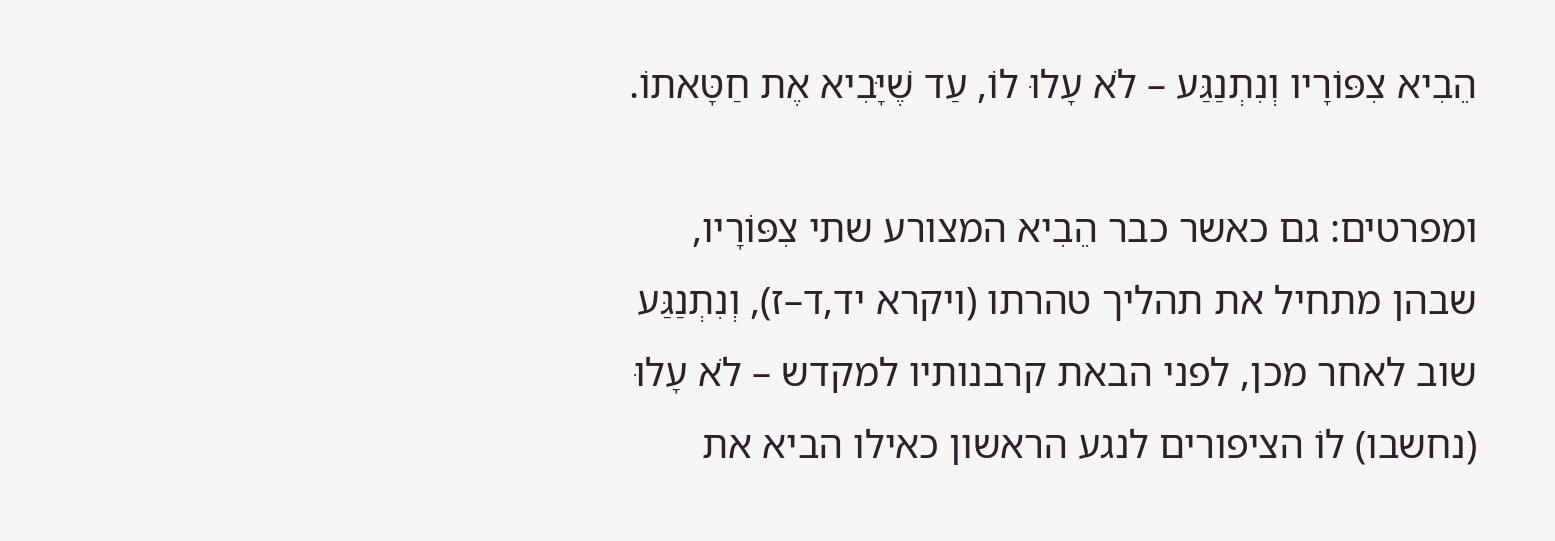הֵבִיא צִפּוֹרָיו וְנִתְנַגַּע – לֹא עָלוּ לוֹ, עַד שֶׁיָּבִיא אֶת חַטָּאתוֹ.

ומפרטים: גם כאשר כבר הֵבִיא המצורע שתי צִפּוֹרָיו, שבהן מתחיל את תהליך טהרתו (ויקרא יד,ד–ז), וְנִתְנַגַּע שוב לאחר מכן, לפני הבאת קרבנותיו למקדש – לֹא עָלוּ (נחשבו) לוֹ הציפורים לנגע הראשון כאילו הביא את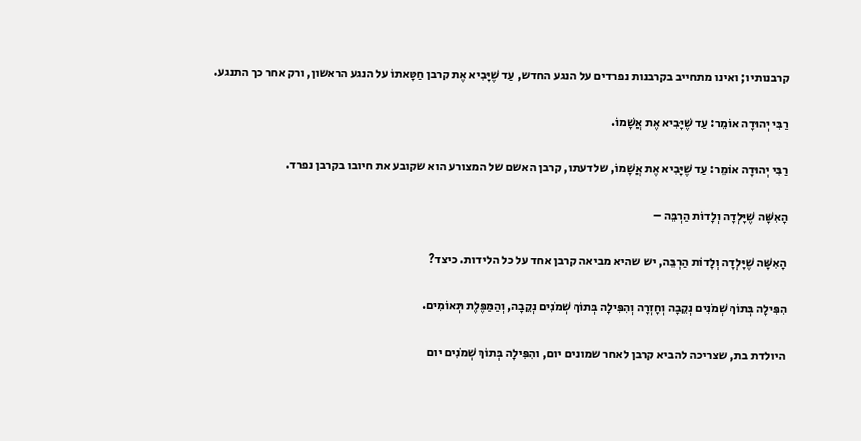קרבנותיו; ואינו מתחייב בקרבנות נפרדים על הנגע החדש, עַד שֶׁיָּבִיא אֶת קרבן חַטָּאתוֹ על הנגע הראשון, ורק אחר כך התנגע.

רַבִּי יְהוּדָה אוֹמֵר: עַד שֶׁיָּבִיא אֶת אֲשָׁמוֹ.

רַבִּי יְהוּדָה אוֹמֵר: עַד שֶׁיָּבִיא אֶת אֲשָׁמוֹ, שלדעתו, קרבן האשם של המצורע הוא שקובע את חיובו בקרבן נפרד.

הָאִשָּׁה שֶׁיָּלְדָה וְלָדוֹת הַרְבֵּה –

הָאִשָּׁה שֶׁיָּלְדָה וְלָדוֹת הַרְבֵּה, יש שהיא מביאה קרבן אחד על כל הלידות. כיצד?

הִפִּילָה בְּתוֹךְ שְׁמֹנִים נְקֵבָה וְחָזְרָה וְהִפִּילָה בְּתוֹךְ שְׁמֹנִים נְקֵבָה, וְהַמַּפֶּלֶת תְּאוֹמִים.

היולדת בת, שצריכה להביא קרבן לאחר שמונים יום, והִפִּילָה בְּתוֹךְ שְׁמֹנִים יום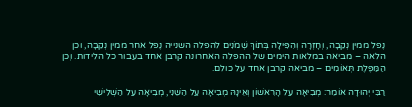נֶפל ממין נְקֵבָה, וְחָזְרָה וְהִפִּילָה בְּתוֹךְ שְׁמֹנִים להפלה השנייה נֶפל אחר ממין נְקֵבָה, וכן הלאה – מביאה במלאות הימים של ההפלה האחרונה קרבן אחד בעבור כל הלידות. וְכן הַמַּפֶּלֶת תְּאוֹמִים – מביאה קרבן אחד על כולם.

רַבִּי יְהוּדָה אוֹמֵר: מְבִיאָה עַל הָרִאשׁוֹן וְאֵינָהּ מְבִיאָה עַל הַשֵּׁנִי, מְבִיאָה עַל הַשְּׁלִישִׁי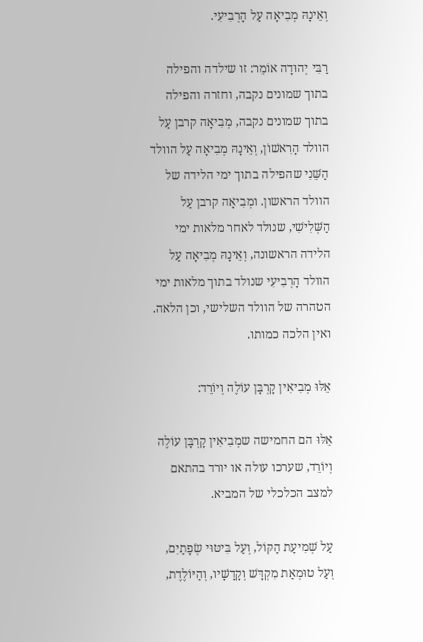וְאֵינָהּ מְבִיאָה עַל הָרְבִיעִי.

רַבִּי יְהוּדָה אוֹמֵר: זו שילדה והפילה בתוך שמונים נקבה, וחזרה והפילה בתוך שמונים נקבה, מְבִיאָה קרבן עַל הוולד הָרִאשׁוֹן, וְאֵינָהּ מְבִיאָה עַל הוולד הַשֵּׁנִי שהפילה בתוך ימי הלידה של הוולד הראשון. ומְבִיאָה קרבן עַל הַשְּׁלִישִׁי, שנולד לאחר מלאות ימי הלידה הראשונה, וְאֵינָהּ מְבִיאָה עַל הוולד הָרְבִיעִי שנולד בתוך מלאות ימי הטהרה של הוולד השלישי, וכן הלאה. ואין הלכה כמותו.

אֵלּוּ מְבִיאִין קָרְבָּן עוֹלֶה וְיוֹרֵד:

אֵלּוּ הם החמישה שמְבִיאִין קָרְבָּן עוֹלֶה וְיוֹרֵד, שערכו עולה או יורד בהתאם למצב הכלכלי של המביא.

עַל שְׁמִיעַת הַקּוֹל, וְעַל בִּיטּוּי שְׂפָתַיִם, וְעַל טוּמְאַת מִקְדָּשׁ וְקָדָשָׁיו, וְהַיּוֹלֶדֶת,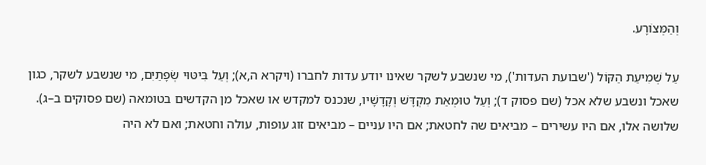וְהַמְּצוֹרָע.

עַל שְׁמִיעַת הַקּוֹל ('שבועת העדות'), מי שנשבע לשקר שאינו יודע עדות לחברו (ויקרא ה,א); וְעַל בִּיטּוּי שְׂפָתַיִם, מי שנשבע לשקר, כגון שאכל ונשבע שלא אכל (שם פסוק ד); וְעַל טוּמְאַת מִקְדָּשׁ וְקָדָשָׁיו, שנכנס למקדש או שאכל מן הקדשים בטומאה (שם פסוקים ב–ג). שלושה אלו, אם היו עשירים – מביאים שה לחטאת; אם היו עניים – מביאים זוג עופות, עולה וחטאת; ואם לא היה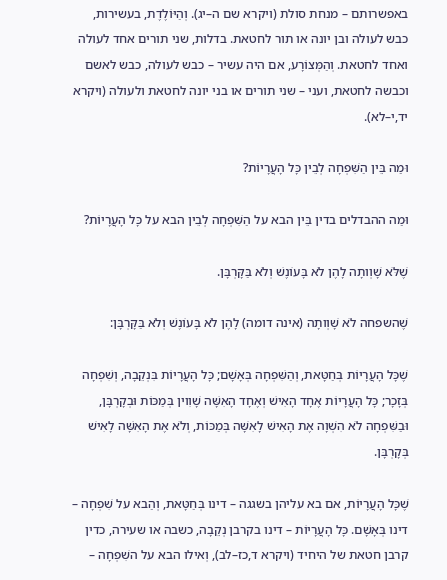באפשרותם – מנחת סולת (ויקרא שם ה–יג). וְהַיּוֹלֶדֶת, בעשירות, כבש לעולה ובן יונה או תור לחטאת. בדלות, שני תורים אחד לעולה ואחד לחטאת. וְהַמְּצוֹרָע, אם היה עשיר – כבש לעולה, כבש לאשם וכבשה לחטאת, ועני – שני תורים או בני יונה לחטאת ולעולה (ויקרא יד,י–לא).

וּמַה בֵּין הַשִּׁפְחָה לְבֵין כָּל הָעֲרָיוֹת?

וּמַה ההבדלים בדין בֵּין הבא על הַשִּׁפְחָה לְבֵין הבא על כָּל הָעֲרָיוֹת?

שֶׁלֹּא שָׁוְותָה לָהֶן לֹא בָּעוֹנֶשׁ וְלֹא בַּקָּרְבָּן.

שֶׁהשפחה לֹא שָׁוְותָה (אינה דומה) לָהֶן לֹא בָּעוֹנֶשׁ וְלֹא בַּקָּרְבָּן:

שֶׁכָּל הָעֲרָיוֹת בְּחַטָּאת, וְהַשִּׁפְחָה בְּאָשָׁם; כָּל הָעֲרָיוֹת בִּנְקֵבָה, וְשִׁפְחָה בְּזָכָר; כָּל הָעֲרָיוֹת אֶחָד הָאִישׁ וְאֶחָד הָאִשָּׁה שָׁוִוין בְּמַכּוֹת וּבְקָרְבָּן, וּבַשִּׁפְחָה לֹא הִשְׁוָה אֶת הָאִישׁ לָאִשָּׁה בְּמַכּוֹת, וְלֹא אֶת הָאִשָּׁה לָאִישׁ בְּקָרְבָּן.

שֶׁכָּל הָעֲרָיוֹת, אם בא עליהן בשגגה – דינו בְּחַטָּאת, וְהַבא על שִׁפְחָה – דינו בְּאָשָׁם. כָּל הָעֲרָיוֹת – דינו בקרבן נְקֵבָה, כשבה או שעירה, כדין קרבן חטאת של היחיד (ויקרא ד,כז–לב), וְאילו הבא על השִׁפְחָה –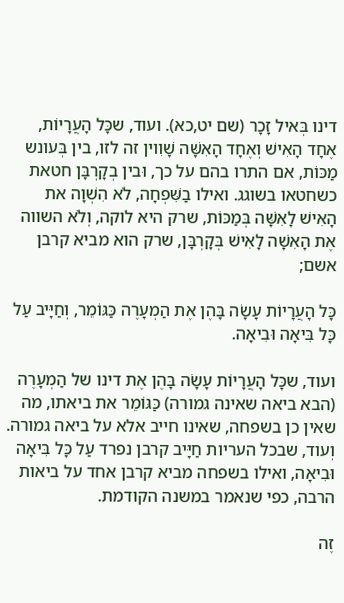דינו בְּאיל זָכָר (שם יט,כא). ועוד, שכָּל הָעֲרָיוֹת, אֶחָד הָאִישׁ וְאֶחָד הָאִשָּׁה שָׁוִוין זה לזו, בין בְּעונש מַכּוֹת, אם התרו בהם על כך, וּבין בְקָרְבָּן חטאת כשחטאו בשוגג. ואילו בַשִּׁפְחָה, לֹא הִשְׁוָה את הָאִישׁ לָאִשָּׁה בְּמַכּוֹת, שרק היא לוקה, וְלֹא השווה אֶת הָאִשָׁה לָאִישׁ בְּקָרְבָּן, שרק הוא מביא קרבן אשם;

כָּל הָעֲרָיוֹת עָשָׂה בָּהֶן אֶת הַמְעָרֶה כַּגּוֹמֵר, וְחַיָּיב עַל כָּל בִּיאָה וּבִיאָה.

ועוד, שכָּל הָעֲרָיוֹת עָשָׂה בָּהֶן אֶת דינו של הַמְעָרֶה (הבא ביאה שאינה גמורה) כַּגּוֹמֵר את ביאתו, מה שאין כן בשפחה, שאינו חייב אלא על ביאה גמורה. וְעוד, שבכל העריות חַיָּיב קרבן נפרד עַל כָּל בִּיאָה וּבִיאָה, ואילו בשפחה מביא קרבן אחד על ביאות הרבה, כפי שנאמר במשנה הקודמת.

זֶה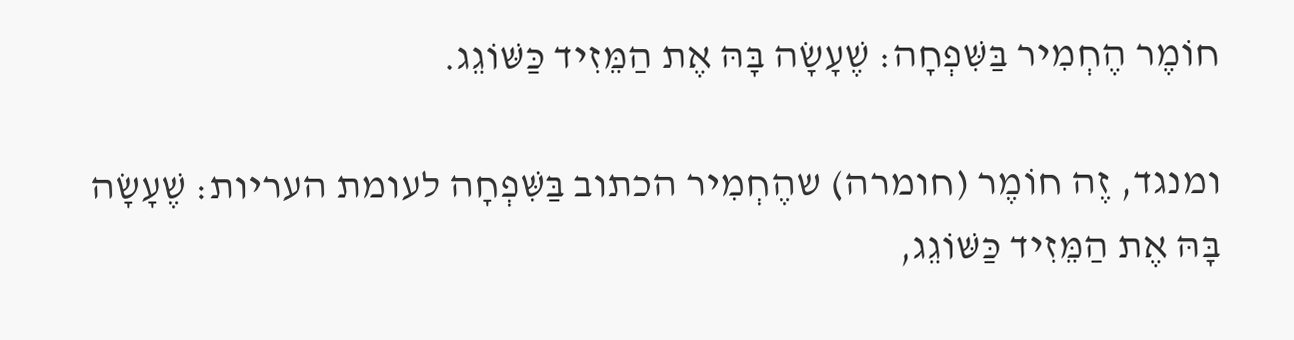חוֹמֶר הֶחְמִיר בַּשִּׁפְחָה: שֶׁעָשָׂה בָּהּ אֶת הַמֵּזִיד כַּשּׁוֹגֵג.

ומנגד, זֶה חוֹמֶר (חומרה) שהֶחְמִיר הכתוב בַּשִּׁפְחָה לעומת העריות: שֶׁעָשָׂה בָּהּ אֶת הַמֵּזִיד כַּשּׁוֹגֵג,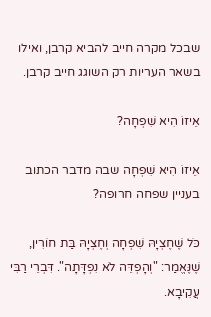שבכל מקרה חייב להביא קרבן, ואילו בשאר העריות רק השוגג חייב קרבן.

אֵיזוֹ הִיא שִׁפְחָה?

אֵיזוֹ הִיא שִׁפְחָה שבה מדבר הכתוב בעניין שפחה חרופה?

כֹּל שֶׁחֶצְיָהּ שִׁפְחָה וְחֶצְיָהּ בַּת חוֹרִין, שֶׁנֶּאֱמַר: "וְהָפְדֵּה לֹא נִפְדָּתָה". דִּבְרֵי רַבִּי עֲקִיבָא.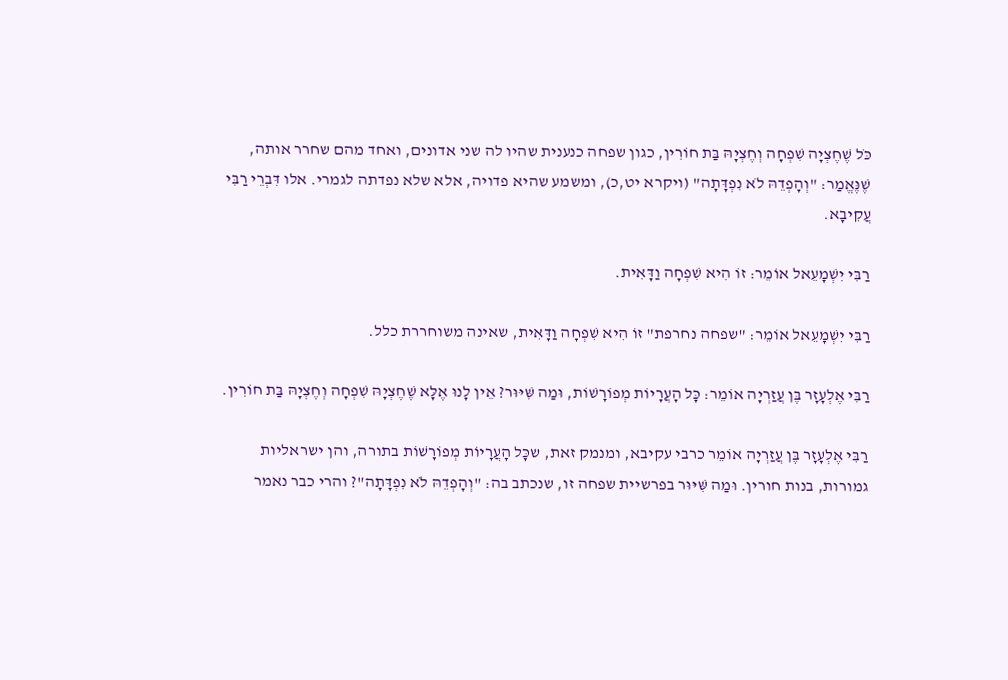כֹּל שֶׁחֶצְיָה שִׁפְחָה וְחֶצְיָהּ בַּת חוֹרִין, כגון שפחה כנענית שהיו לה שני אדונים, ואחד מהם שחרר אותה, שֶׁנֶּאֱמַר: "וְהָפְדֵהּ לֹא נִפְדָּתָה" (ויקרא יט,כ), ומשמע שהיא פדויה, אלא שלא נפדתה לגמרי. אלו דִּבְרֵי רַבִּי עֲקִיבָא.

רַבִּי יִשְׁמָעֵאל אוֹמֵר: זוֹ הִיא שִׁפְחָה וַדָּאִית.

רַבִּי יִשְׁמָעֵאל אוֹמֵר: "שפחה נחרפת" זוֹ הִיא שִׁפְחָה וַדָּאִית, שאינה משוחררת כלל.

רַבִּי אֶלְעָזָר בֶּן עֲזַרְיָה אוֹמֵר: כָּל הָעֲרָיוֹת מְפוֹרָשׁוֹת, וּמַה שִּׁיּוּר? אֵין לָנוּ אֶלָּא שֶׁחֶצְיָהּ שִׁפְחָה וְחֶצְיָהּ בַּת חוֹרִין.

רַבִּי אֶלְעָזָר בֶּן עֲזַרְיָה אוֹמֵר כרבי עקיבא, ומנמק זאת, שכָּל הָעֲרָיוֹת מְפוֹרָשׁוֹת בתורה, והן ישראליות גמורות, בנות חורין. וּמַה שִּׁיּוּר בפרשיית שפחה זו, שנכתב בה: "וְהָפְדֵהּ לֹא נִפְדָּתָה"? והרי כבר נאמר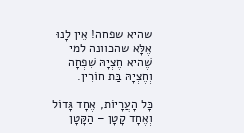שהיא שפחה! אֵין לָנוּ אֶלָּא שהכוונה למי שֶׁהיא חֶצְיָהּ שִׁפְחָה וְחֶצְיָהּ בַּת חוֹרִין.

כָּל הָעֲרָיוֹת, אֶחָד גָּדוֹל וְאֶחָד קָטָן – הַקָּטָן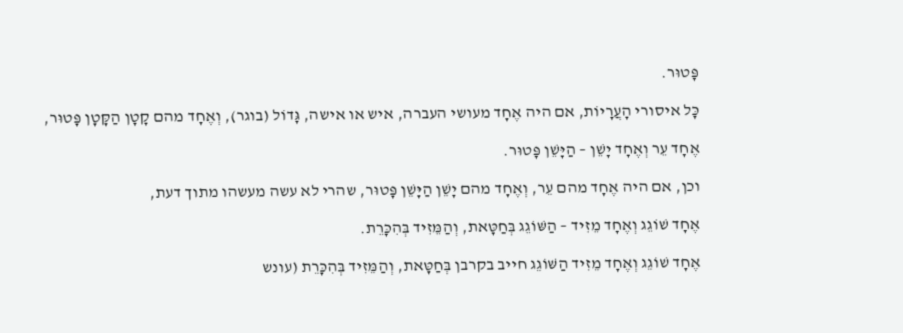פָּטוּר.

כָּל איסורי הָעֲרָיוֹת, אם היה אֶחָד מעושי העברה, איש או אישה, גָּדוֹל (בוגר), וְאֶחָד מהם קָטָן הַקָּטָן פָּטוּר,

אֶחָד עֵר וְאֶחָד יָשֵׁן – הַיָּשֵׁן פָּטוּר.

וכן, אם היה אֶחָד מהם עֵר, וְאֶחָד מהם יָשֵׁן הַיָּשֵׁן פָּטוּר, שהרי לא עשה מעשהו מתוך דעת,

אֶחָד שׁוֹגֵג וְאֶחָד מֵזִיד – הַשּׁוֹגֵג בְּחַטָּאת, וְהַמֵּזִיד בְּהִכָּרֵת.

אֶחָד שׁוֹגֵג וְאֶחָד מֵזִיד הַשּׁוֹגֵג חייב בקרבן בְּחַטָּאת, וְהַמֵּזִיד בְּהִכָּרֵת (עונש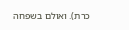כרת). ואולם בשפחה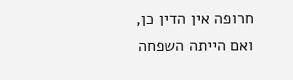חרופה אין הדין כן, ואם הייתה השפחה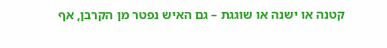קטנה או ישנה או שוגגת – גם האיש נפטר מן הקרבן, אף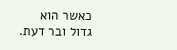כאשר הוא גדול ובר דעת.